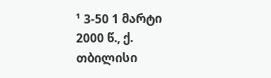¹ 3-50 1 მარტი 2000 წ., ქ. თბილისი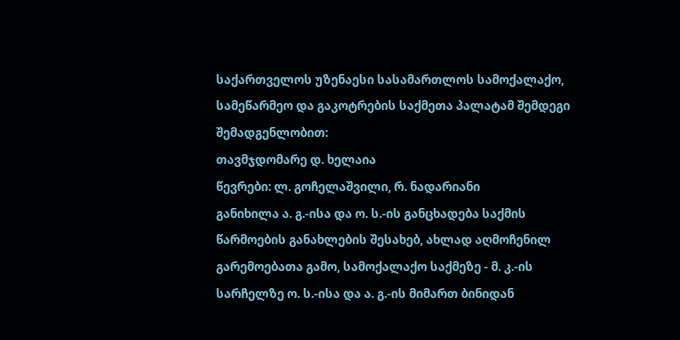საქართველოს უზენაესი სასამართლოს სამოქალაქო, სამეწარმეო და გაკოტრების საქმეთა პალატამ შემდეგი შემადგენლობით:
თავმჯდომარე დ. ხელაია
წევრები: ლ. გოჩელაშვილი, რ. ნადარიანი
განიხილა ა. გ.-ისა და ო. ს.-ის განცხადება საქმის წარმოების განახლების შესახებ, ახლად აღმოჩენილ გარემოებათა გამო, სამოქალაქო საქმეზე - მ. კ.-ის სარჩელზე ო. ს.-ისა და ა. გ.-ის მიმართ ბინიდან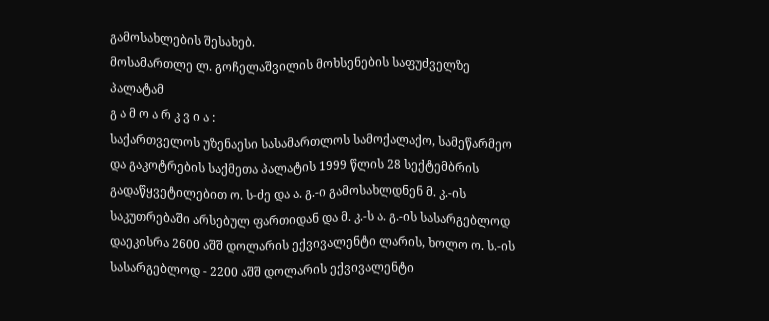გამოსახლების შესახებ.
მოსამართლე ლ. გოჩელაშვილის მოხსენების საფუძველზე პალატამ
გ ა მ ო ა რ კ ვ ი ა :
საქართველოს უზენაესი სასამართლოს სამოქალაქო, სამეწარმეო და გაკოტრების საქმეთა პალატის 1999 წლის 28 სექტემბრის გადაწყვეტილებით ო. ს-ძე და ა. გ.-ი გამოსახლდნენ მ. კ.-ის საკუთრებაში არსებულ ფართიდან და მ. კ.-ს ა. გ.-ის სასარგებლოდ დაეკისრა 2600 აშშ დოლარის ექვივალენტი ლარის, ხოლო ო. ს.-ის სასარგებლოდ - 2200 აშშ დოლარის ექვივალენტი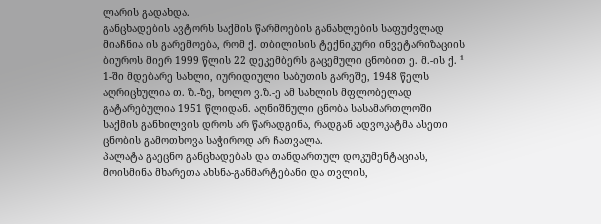ლარის გადახდა.
განცხადების ავტორს საქმის წარმოების განახლების საფუძვლად მიაჩნია ის გარემოება, რომ ქ. თბილისის ტექნიკური ინვეტარიზაციის ბიუროს მიერ 1999 წლის 22 დეკემბერს გაცემული ცნობით ე. მ.-ის ქ. ¹ 1-ში მდებარე სახლი, იურიდიული საბუთის გარეშე, 1948 წელს აღრიცხულია თ. ზ.-ზე, ხოლო ვ.ზ.-ე ამ სახლის მფლობელად გატარებულია 1951 წლიდან. აღნიშნული ცნობა სასამართლოში საქმის განხილვის დროს არ წარადგინა, რადგან ადვოკატმა ასეთი ცნობის გამოთხოვა საჭიროდ არ ჩათვალა.
პალატა გაეცნო განცხადებას და თანდართულ დოკუმენტაციას, მოისმინა მხარეთა ახსნა-განმარტებანი და თვლის,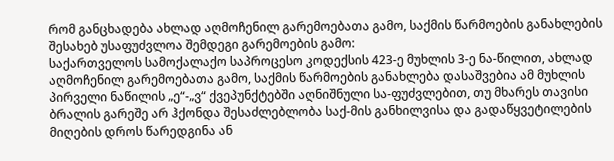რომ განცხადება ახლად აღმოჩენილ გარემოებათა გამო, საქმის წარმოების განახლების შესახებ უსაფუძვლოა შემდეგი გარემოების გამო:
საქართველოს სამოქალაქო საპროცესო კოდექსის 423-ე მუხლის 3-ე ნა-წილით, ახლად აღმოჩენილ გარემოებათა გამო, საქმის წარმოების განახლება დასაშვებია ამ მუხლის პირველი ნაწილის „ე“-„ვ“ ქვეპუნქტებში აღნიშნული სა-ფუძვლებით, თუ მხარეს თავისი ბრალის გარეშე არ ჰქონდა შესაძლებლობა საქ-მის განხილვისა და გადაწყვეტილების მიღების დროს წარედგინა ან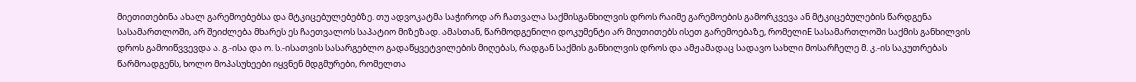მიეთითებინა ახალ გარემოებებსა და მტკიცებულებებზე. თუ ადვოკატმა საჭიროდ არ ჩათვალა საქმისგანხილვის დროს რაიმე გარემოების გამორკვევა ან მტკიცებულების წარდგენა სასამართლოში, არ შეიძლება მხარეს ეს ჩაეთვალოს საპატიო მიზეზად. ამასთან, წარმოდგენილი დოკუმენტი არ მიუთითებს ისეთ გარემოებაზე, რომელიE სასამართლოში საქმის განხილვის დროს გამოიწვვევდა ა. გ.-ისა და ო. ს.-ისათვის სასარგებლო გადაწყვეტვილების მიღებას, რადგან საქმის განხილვის დროს და ამჟამადაც სადავო სახლი მოსარჩელე მ. კ.-ის საკუთრებას წარმოადგენს, ხოლო მოპასუხეები იყვნენ მდგმურები, რომელთა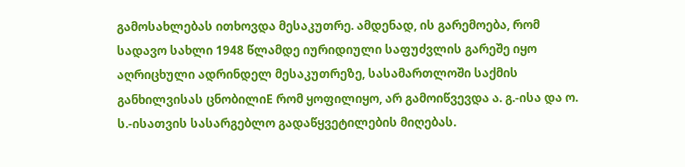გამოსახლებას ითხოვდა მესაკუთრე. ამდენად, ის გარემოება, რომ სადავო სახლი 1948 წლამდე იურიდიული საფუძვლის გარეშე იყო აღრიცხული ადრინდელ მესაკუთრეზე, სასამართლოში საქმის განხილვისას ცნობილიE რომ ყოფილიყო, არ გამოიწვევდა ა. გ.-ისა და ო. ს.-ისათვის სასარგებლო გადაწყვეტილების მიღებას.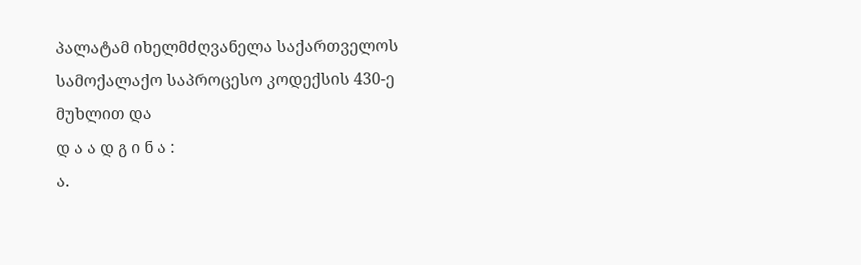პალატამ იხელმძღვანელა საქართველოს სამოქალაქო საპროცესო კოდექსის 430-ე მუხლით და
დ ა ა დ გ ი ნ ა :
ა.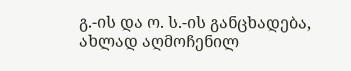გ.-ის და ო. ს.-ის განცხადება, ახლად აღმოჩენილ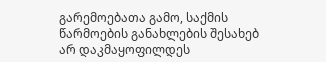გარემოებათა გამო, საქმის წარმოების განახლების შესახებ არ დაკმაყოფილდეს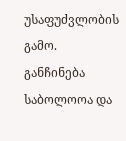უსაფუძვლობის გამო.
განჩინება საბოლოოა და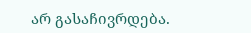არ გასაჩივრდება.